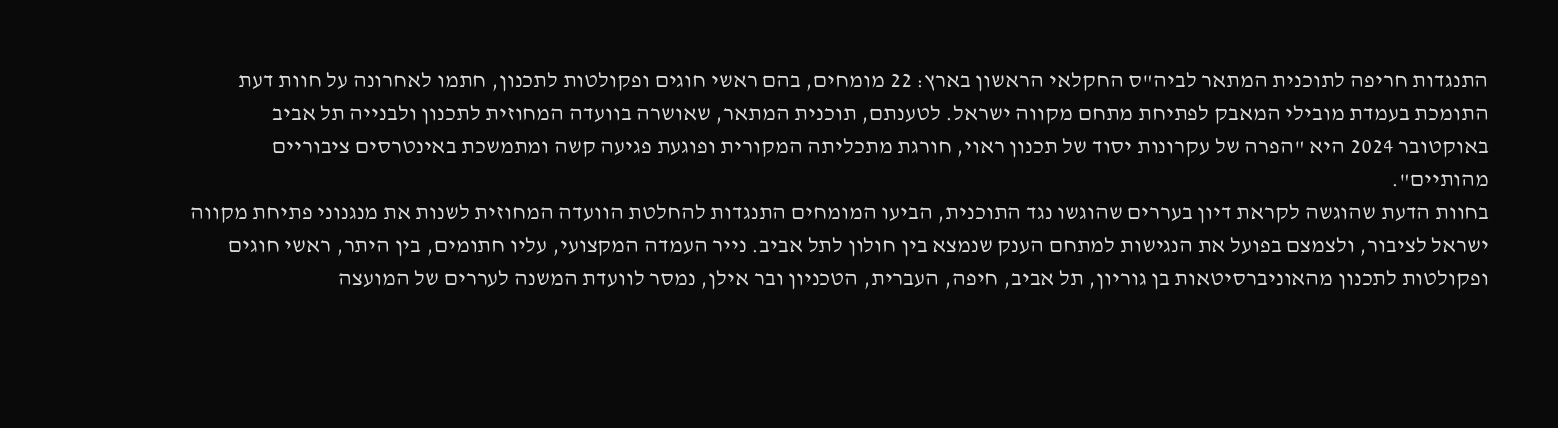התנגדות חריפה לתוכנית המתאר לביה"ס החקלאי הראשון בארץ: 22 מומחים, בהם ראשי חוגים ופקולטות לתכנון, חתמו לאחרונה על חוות דעת התומכת בעמדת מובילי המאבק לפתיחת מתחם מקווה ישראל. לטענתם, תוכנית המתאר, שאושרה בוועדה המחוזית לתכנון ולבנייה תל אביב באוקטובר 2024 היא "הפרה של עקרונות יסוד של תכנון ראוי, חורגת מתכליתה המקורית ופוגעת פגיעה קשה ומתמשכת באינטרסים ציבוריים מהותיים".
בחוות הדעת שהוגשה לקראת דיון בעררים שהוגשו נגד התוכנית, הביעו המומחים התנגדות להחלטת הוועדה המחוזית לשנות את מנגנוני פתיחת מקווה ישראל לציבור, ולצמצם בפועל את הנגישות למתחם הענק שנמצא בין חולון לתל אביב. נייר העמדה המקצועי, עליו חתומים, בין היתר, ראשי חוגים ופקולטות לתכנון מהאוניברסיטאות בן גוריון, תל אביב, חיפה, העברית, הטכניון ובר אילן, נמסר לוועדת המשנה לעררים של המועצה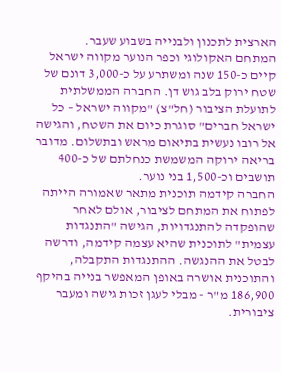הארצית לתכנון ולבנייה בשבוע שעבר.
המתחם האקולוגי וכפר הנוער מקווה ישראל קיים כ-150 שנה ומשתרע על כ-3,000 דונם של שטח ירוק בלב גוש דן. החברה הממשלתית לתועלת הציבור (חל"צ) "מקווה ישראל – כל ישראל חברים" סוגרת כיום את השטח, והגישה אל רובו נעשית בתיאום מראש ובתשלום. מדובר בריאה ירוקה המשמשת כנחלתם של כ-400 תושבים וכ-1,500 בני נוער.
החברה קידמה תוכנית מתאר שאמורה הייתה לפתוח את המתחם לציבור, אולם לאחר שהופקדה להתנגדויות, הגישה "התנגדות עצמית" לתוכנית שהיא עצמה קידמה, ודרשה לבטל את ההנגשה. ההתנגדות התקבלה, והתוכנית אושרה באופן המאפשר בנייה בהיקף 186,900 מ"ר - מבלי לעגן זכות גישה ומעבר ציבורית.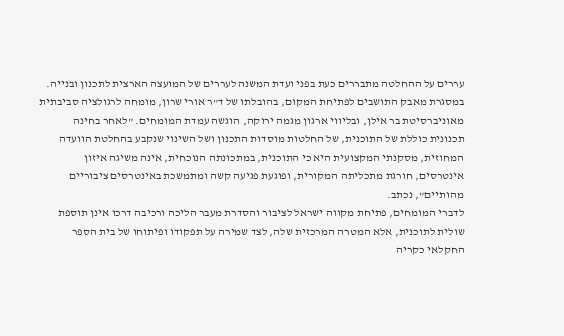עררים על ההחלטה מתבררים כעת בפני ועדת המשנה לעררים של המועצה הארצית לתכנון ובנייה.
במסגרת מאבק התושבים לפתיחת המקום, בהובלתו של ד"ר אורי שרון, מומחה לרגולציה סביבתית מאוניברסיטת בר אילן, ובליווי ארגון מגמה ירוקה, הוגשה עמדת המומחים. "לאחר בחינה תכנונית כוללת של התוכנית, של החלטות מוסדות התכנון ושל השינוי שנקבע בהחלטת הוועדה המחוזית, מסקנתי המקצועית היא כי התוכנית, במתכונתה הנוכחית, אינה משיגה איזון אינטרסים, חורגת מתכליתה המקורית, ופוגעת פגיעה קשה ומתמשכת באינטרסים ציבוריים מהותיים", נכתב.
לדברי המומחים, פתיחת מקווה ישראל לציבור והסדרת מעבר הליכה ורכיבה דרכו אינן תוספת שולית לתוכנית, אלא המטרה המרכזית שלה, לצד שמירה על תפקודו ופיתוחו של בית הספר החקלאי כקריה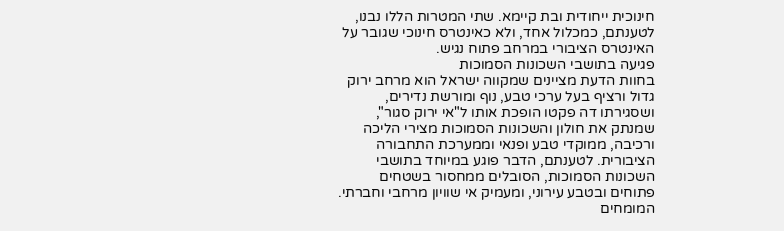חינוכית ייחודית ובת קיימא. שתי המטרות הללו נבנו, לטענתם, כמכלול אחד, ולא כאינטרס חינוכי שגובר על האינטרס הציבורי במרחב פתוח נגיש.
פגיעה בתושבי השכונות הסמוכות
בחוות הדעת מציינים שמקווה ישראל הוא מרחב ירוק גדול ורציף בעל ערכי טבע, נוף ומורשת נדירים, ושסגירתו דה פקטו הופכת אותו ל"אי ירוק סגור", שמנתק את חולון והשכונות הסמוכות מצירי הליכה ורכיבה, ממוקדי טבע ופנאי וממערכת התחבורה הציבורית. לטענתם, הדבר פוגע במיוחד בתושבי השכונות הסמוכות, הסובלים ממחסור בשטחים פתוחים ובטבע עירוני, ומעמיק אי שוויון מרחבי וחברתי.
המומחים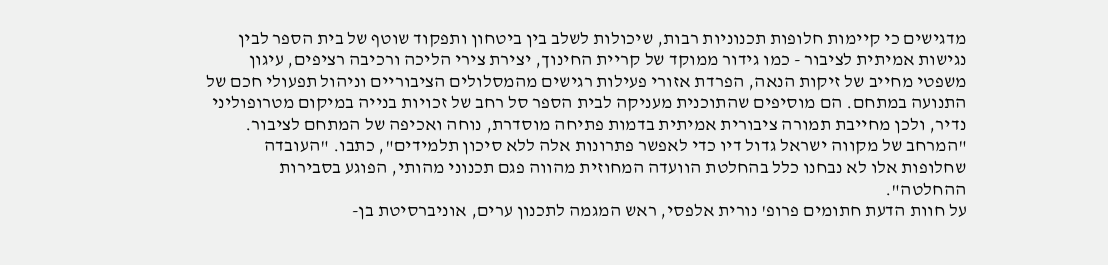מדגישים כי קיימות חלופות תכנוניות רבות, שיכולות לשלב בין ביטחון ותפקוד שוטף של בית הספר לבין נגישות אמיתית לציבור - כמו גידור ממוקד של קריית החינוך, יצירת צירי הליכה ורכיבה רציפים, עיגון משפטי מחייב של זיקות הנאה, הפרדת אזורי פעילות רגישים מהמסלולים הציבוריים וניהול תפעולי חכם של התנועה במתחם. הם מוסיפים שהתוכנית מעניקה לבית הספר סל רחב של זכויות בנייה במיקום מטרופוליני נדיר, ולכן מחייבת תמורה ציבורית אמיתית בדמות פתיחה מוסדרת, נוחה ואכיפה של המתחם לציבור.
"המרחב של מקווה ישראל גדול דיו כדי לאפשר פתרונות אלה ללא סיכון תלמידים", כתבו. "העובדה שחלופות אלו לא נבחנו כלל בהחלטת הוועדה המחוזית מהווה פגם תכנוני מהותי, הפוגע בסבירות ההחלטה".
על חוות הדעת חתומים פרופ' נורית אלפסי, ראש המגמה לתכנון ערים, אוניברסיטת בן-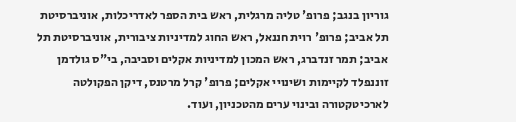גוריון בנגב; פרופ' טליה מרגלית, ראש בית הספר לאדריכלות, אוניברסיטת תל אביב; פרופ' רוית חננאל, ראש החוג למדיניות ציבורית, אוניברסיטת תל אביב; תמר זנדברג, ראש המכון למדיניות אקלים וסביבה, בי"ס גולדמן זוננפלד לקיימות ושינויי אקלים; פרופ' קרל מרטנס, דיקן הפקולטה לארכיטקטורה ובינוי ערים מהטכניון, ועוד.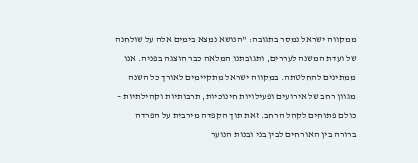ממקווה ישראל נמסר בתגובה: "הנושא נמצא בימים אלה על שולחנה של ועדת המשנה לעררים, ותגובתנו המלאה כבר הוצגה בפניה. אנו ממתינים להחלטתה. במקווה ישראל מתקיימים לאורך כל השנה מגוון רחב של אירועים ופעילויות חינוכיות, תרבותיות וקהילתיות – כולם פתוחים לקהל הרחב. זאת תוך הקפדה מירבית על הפרדה ברורה בין האורחים לבין בני ובנות הנוער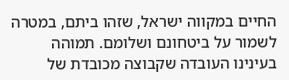החיים במקווה ישראל, שזהו ביתם, במטרה לשמור על ביטחונם ושלומם. תמוהה בעינינו העובדה שקבוצה מכובדת של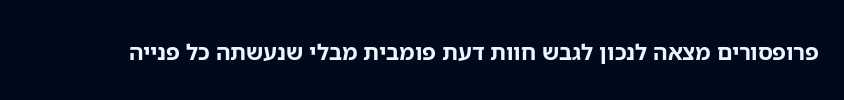פרופסורים מצאה לנכון לגבש חוות דעת פומבית מבלי שנעשתה כל פנייה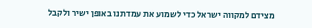מצידם למקווה ישראל כדי לשמוע את עמדתנו באופן ישיר ולקבל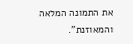את התמונה המלאה והמאוזנת".